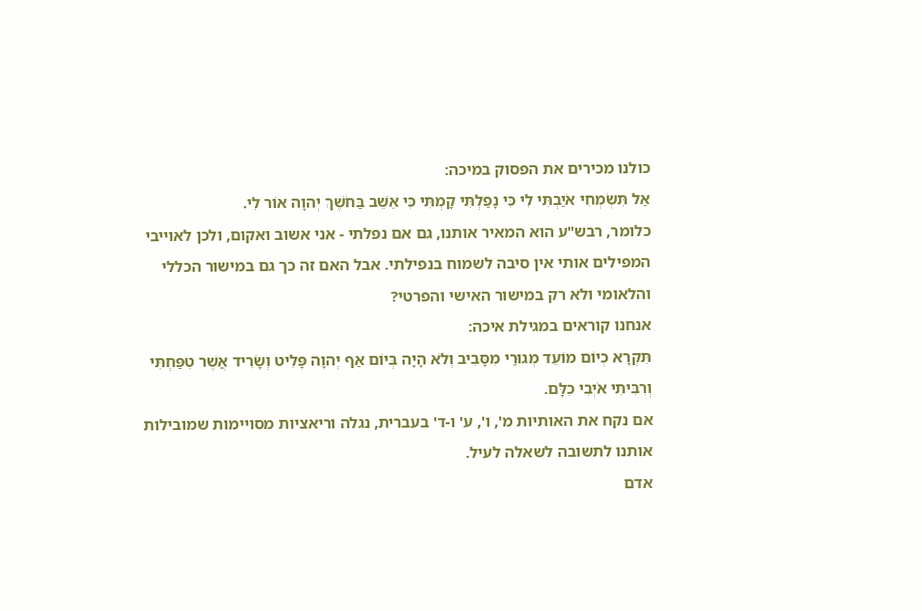כולנו מכירים את הפסוק במיכה:
אַל תִּשְׂמְחִי אֹיַבְתִּי לִי כִּי נָפַלְתִּי קָמְתִּי כִּי אֵשֵׁב בַּחֹשֶׁךְ יְהוָה אוֹר לִי.
כלומר, רבש"ע הוא המאיר אותנו, גם אם נפלתי - אני אשוב ואקום, ולכן לאוייבי המפילים אותי אין סיבה לשמוח בנפילתי. אבל האם זה כך גם במישור הכללי והלאומי ולא רק במישור האישי והפרטי?
אנחנו קוראים במגילת איכה:
תִּקְרָא כְיוֹם מוֹעֵד מְגוּרַי מִסָּבִיב וְלֹא הָיָה בְּיוֹם אַף יְהוָה פָּלִיט וְשָׂרִיד אֲשֶׁר טִפַּחְתִּי וְרִבִּיתִי אֹיְבִי כִלָּם.
אם נקח את האותיות מ', ו', ע' ו-ד' בעברית, נגלה וריאציות מסויימות שמובילות אותנו לתשובה לשאלה לעיל.
אדם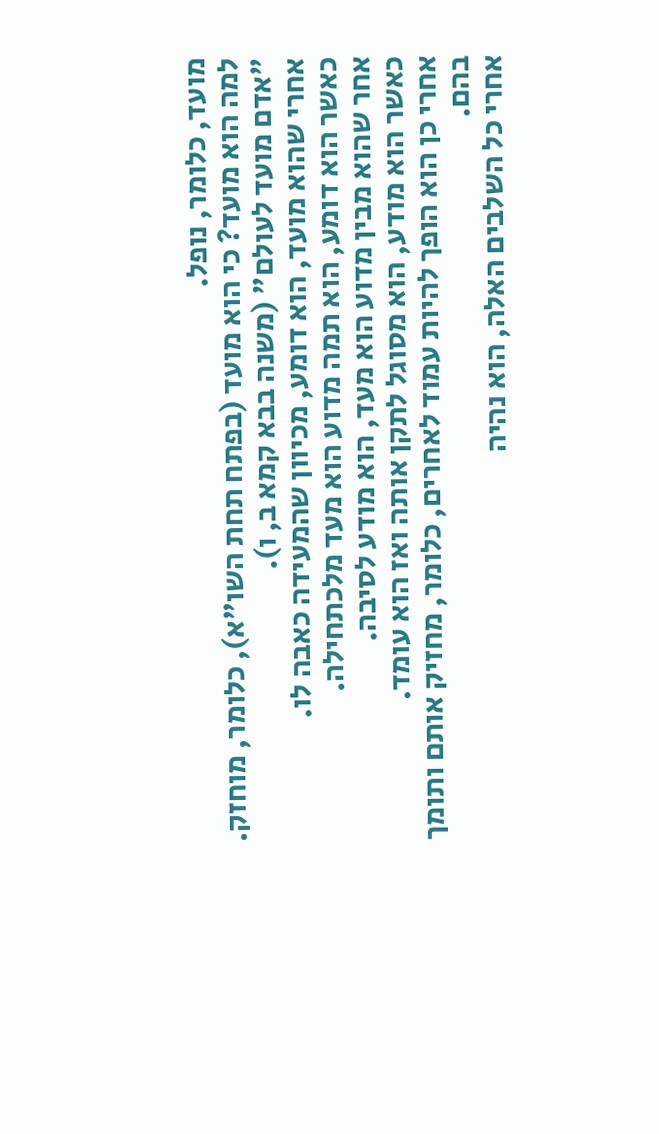מועד, כלומר, נופל.
למה הוא מועד? כי הוא מועד (בפתח תחת השו"א), כלומר, מוחזק. "אדם מועד לעולם" (משנה בבא קמא ב, ו).
אחרי שהוא מועד, הוא דומע, מכיוון שהמעידה כאבה לו.
כאשר הוא דומע, הוא תמה מדוע הוא מעד מלכתחילה.
אחר שהוא מבין מדוע הוא מעד, הוא מודע לסיבה.
כאשר הוא מודע, הוא מסוגל לתקן אותה ואז הוא עומד.
אחרי כן הוא הופך להיות עמוד לאחרים, כלומר, מחזיק אותם ותומך בהם.
אחרי כל השלבים האלה, הוא נהיה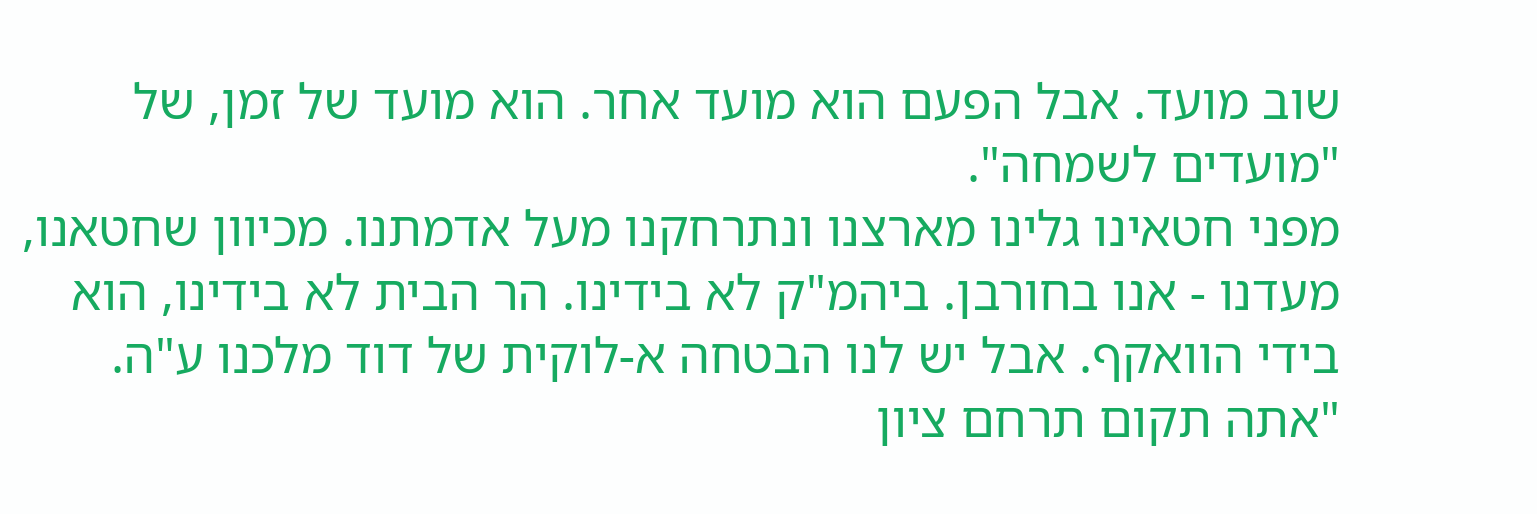שוב מועד. אבל הפעם הוא מועד אחר. הוא מועד של זמן, של "מועדים לשמחה".
מפני חטאינו גלינו מארצנו ונתרחקנו מעל אדמתנו. מכיוון שחטאנו, מעדנו - אנו בחורבן. ביהמ"ק לא בידינו. הר הבית לא בידינו, הוא בידי הוואקף. אבל יש לנו הבטחה א-לוקית של דוד מלכנו ע"ה. "אתה תקום תרחם ציון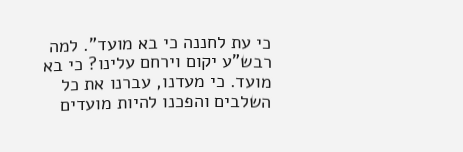כי עת לחננה כי בא מועד". למה רבש"ע יקום וירחם עלינו? כי בא מועד. כי מעדנו, עברנו את כל השלבים והפכנו להיות מועדים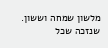מלשון שמחה וששון.
שנזכה שכל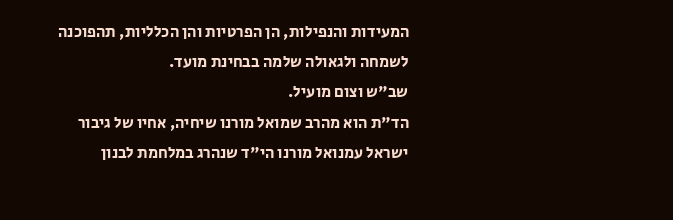המעידות והנפילות, הן הפרטיות והן הכלליות, תהפוכנה לשמחה ולגאולה שלמה בבחינת מועד.
שב"ש וצום מועיל.
הד"ת הוא מהרב שמואל מורנו שיחיה, אחיו של גיבור ישראל עמנואל מורנו הי"ד שנהרג במלחמת לבנון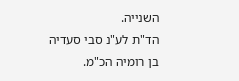השנייה.
הד"ת לע"נ סבי סעדיה בן רומיה הכ"מ.